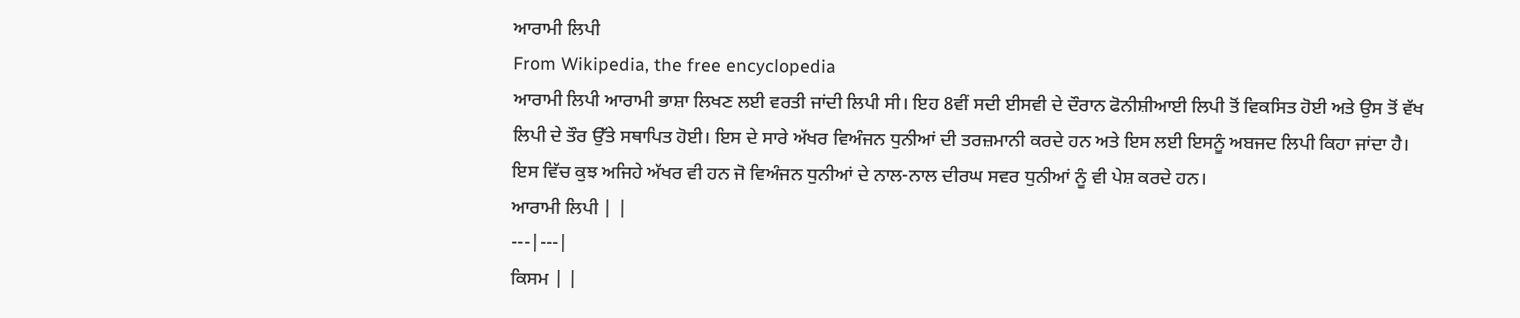ਆਰਾਮੀ ਲਿਪੀ
From Wikipedia, the free encyclopedia
ਆਰਾਮੀ ਲਿਪੀ ਆਰਾਮੀ ਭਾਸ਼ਾ ਲਿਖਣ ਲਈ ਵਰਤੀ ਜਾਂਦੀ ਲਿਪੀ ਸੀ। ਇਹ 8ਵੀਂ ਸਦੀ ਈਸਵੀ ਦੇ ਦੌਰਾਨ ਫੋਨੀਸ਼ੀਆਈ ਲਿਪੀ ਤੋਂ ਵਿਕਸਿਤ ਹੋਈ ਅਤੇ ਉਸ ਤੋਂ ਵੱਖ ਲਿਪੀ ਦੇ ਤੌਰ ਉੱਤੇ ਸਥਾਪਿਤ ਹੋਈ। ਇਸ ਦੇ ਸਾਰੇ ਅੱਖਰ ਵਿਅੰਜਨ ਧੁਨੀਆਂ ਦੀ ਤਰਜ਼ਮਾਨੀ ਕਰਦੇ ਹਨ ਅਤੇ ਇਸ ਲਈ ਇਸਨੂੰ ਅਬਜਦ ਲਿਪੀ ਕਿਹਾ ਜਾਂਦਾ ਹੈ। ਇਸ ਵਿੱਚ ਕੁਝ ਅਜਿਹੇ ਅੱਖਰ ਵੀ ਹਨ ਜੋ ਵਿਅੰਜਨ ਧੁਨੀਆਂ ਦੇ ਨਾਲ-ਨਾਲ ਦੀਰਘ ਸਵਰ ਧੁਨੀਆਂ ਨੂੰ ਵੀ ਪੇਸ਼ ਕਰਦੇ ਹਨ।
ਆਰਾਮੀ ਲਿਪੀ | |
---|---|
ਕਿਸਮ | |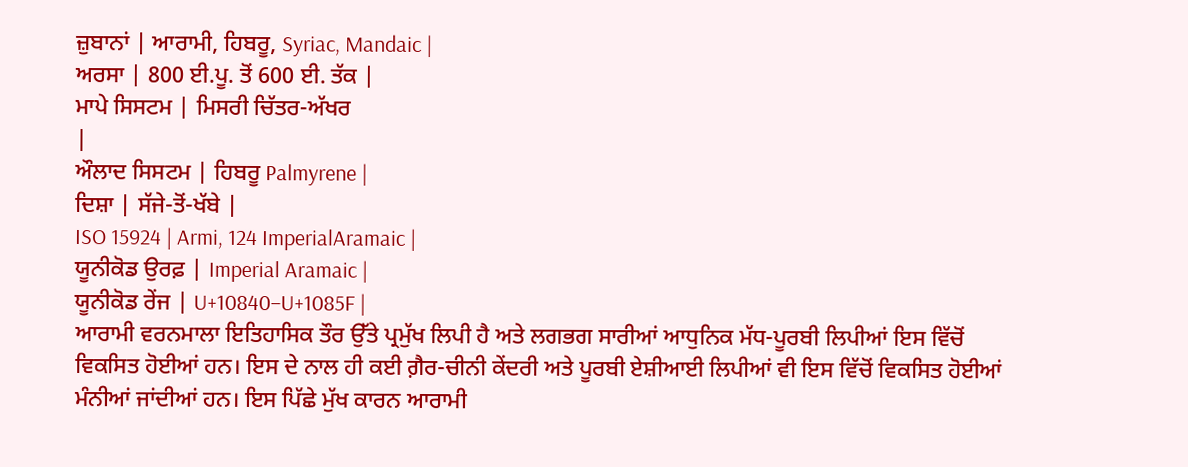ਜ਼ੁਬਾਨਾਂ | ਆਰਾਮੀ, ਹਿਬਰੂ, Syriac, Mandaic |
ਅਰਸਾ | 800 ਈ.ਪੂ. ਤੋਂ 600 ਈ. ਤੱਕ |
ਮਾਪੇ ਸਿਸਟਮ | ਮਿਸਰੀ ਚਿੱਤਰ-ਅੱਖਰ
|
ਔਲਾਦ ਸਿਸਟਮ | ਹਿਬਰੂ Palmyrene |
ਦਿਸ਼ਾ | ਸੱਜੇ-ਤੋਂ-ਖੱਬੇ |
ISO 15924 | Armi, 124 ImperialAramaic |
ਯੂਨੀਕੋਡ ਉਰਫ਼ | Imperial Aramaic |
ਯੂਨੀਕੋਡ ਰੇਂਜ | U+10840–U+1085F |
ਆਰਾਮੀ ਵਰਨਮਾਲਾ ਇਤਿਹਾਸਿਕ ਤੌਰ ਉੱਤੇ ਪ੍ਰਮੁੱਖ ਲਿਪੀ ਹੈ ਅਤੇ ਲਗਭਗ ਸਾਰੀਆਂ ਆਧੁਨਿਕ ਮੱਧ-ਪੂਰਬੀ ਲਿਪੀਆਂ ਇਸ ਵਿੱਚੋਂ ਵਿਕਸਿਤ ਹੋਈਆਂ ਹਨ। ਇਸ ਦੇ ਨਾਲ ਹੀ ਕਈ ਗ਼ੈਰ-ਚੀਨੀ ਕੇਂਦਰੀ ਅਤੇ ਪੂਰਬੀ ਏਸ਼ੀਆਈ ਲਿਪੀਆਂ ਵੀ ਇਸ ਵਿੱਚੋਂ ਵਿਕਸਿਤ ਹੋਈਆਂ ਮੰਨੀਆਂ ਜਾਂਦੀਆਂ ਹਨ। ਇਸ ਪਿੱਛੇ ਮੁੱਖ ਕਾਰਨ ਆਰਾਮੀ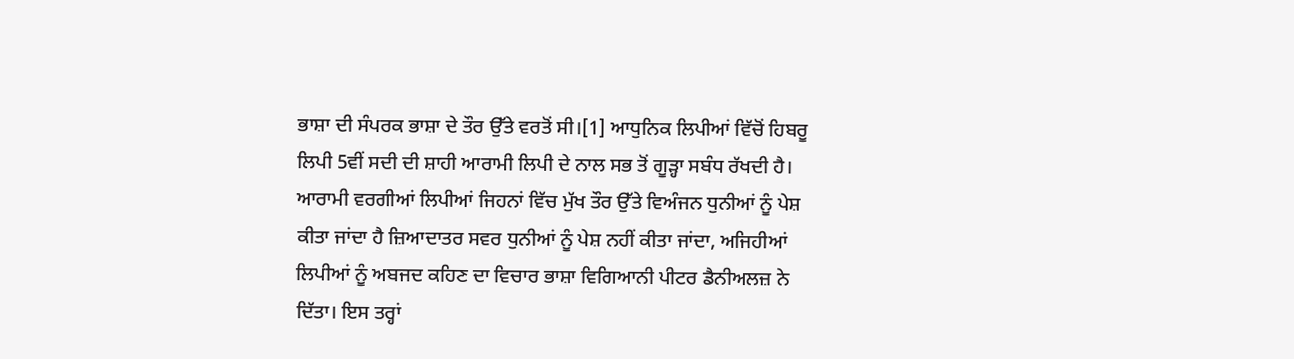ਭਾਸ਼ਾ ਦੀ ਸੰਪਰਕ ਭਾਸ਼ਾ ਦੇ ਤੌਰ ਉੱਤੇ ਵਰਤੋਂ ਸੀ।[1] ਆਧੁਨਿਕ ਲਿਪੀਆਂ ਵਿੱਚੋਂ ਹਿਬਰੂ ਲਿਪੀ 5ਵੀਂ ਸਦੀ ਦੀ ਸ਼ਾਹੀ ਆਰਾਮੀ ਲਿਪੀ ਦੇ ਨਾਲ ਸਭ ਤੋਂ ਗੂੜ੍ਹਾ ਸਬੰਧ ਰੱਖਦੀ ਹੈ।
ਆਰਾਮੀ ਵਰਗੀਆਂ ਲਿਪੀਆਂ ਜਿਹਨਾਂ ਵਿੱਚ ਮੁੱਖ ਤੌਰ ਉੱਤੇ ਵਿਅੰਜਨ ਧੁਨੀਆਂ ਨੂੰ ਪੇਸ਼ ਕੀਤਾ ਜਾਂਦਾ ਹੈ ਜ਼ਿਆਦਾਤਰ ਸਵਰ ਧੁਨੀਆਂ ਨੂੰ ਪੇਸ਼ ਨਹੀਂ ਕੀਤਾ ਜਾਂਦਾ, ਅਜਿਹੀਆਂ ਲਿਪੀਆਂ ਨੂੰ ਅਬਜਦ ਕਹਿਣ ਦਾ ਵਿਚਾਰ ਭਾਸ਼ਾ ਵਿਗਿਆਨੀ ਪੀਟਰ ਡੈਨੀਅਲਜ਼ ਨੇ ਦਿੱਤਾ। ਇਸ ਤਰ੍ਹਾਂ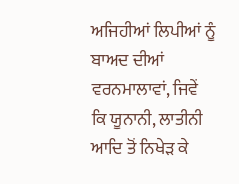ਅਜਿਹੀਆਂ ਲਿਪੀਆਂ ਨੂੰ ਬਾਅਦ ਦੀਆਂ ਵਰਨਮਾਲਾਵਾਂ, ਜਿਵੇਂ ਕਿ ਯੂਨਾਨੀ, ਲਾਤੀਨੀ ਆਦਿ ਤੋਂ ਨਿਖੇੜ ਕੇ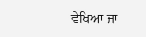ਵੇਖਿਆ ਜਾ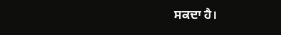ਸਕਦਾ ਹੈ।